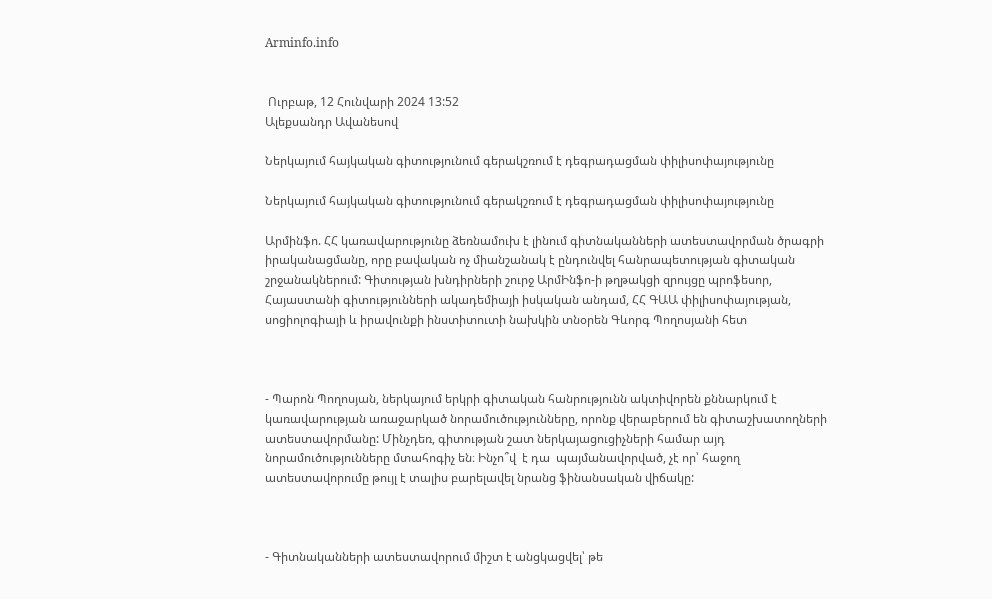Arminfo.info


 Ուրբաթ, 12 Հունվարի 2024 13:52
Ալեքսանդր Ավանեսով

Ներկայում հայկական գիտությունում գերակշռում է դեգրադացման փիլիսոփայությունը

Ներկայում հայկական գիտությունում գերակշռում է դեգրադացման փիլիսոփայությունը

Արմինֆո. ՀՀ կառավարությունը ձեռնամուխ է լինում գիտնականների ատեստավորման ծրագրի իրականացմանը, որը բավական ոչ միանշանակ է ընդունվել հանրապետության գիտական շրջանակներում: Գիտության խնդիրների շուրջ ԱրմԻնֆո-ի թղթակցի զրույցը պրոֆեսոր, Հայաստանի գիտությունների ակադեմիայի իսկական անդամ, ՀՀ ԳԱԱ փիլիսոփայության, սոցիոլոգիայի և իրավունքի ինստիտուտի նախկին տնօրեն Գևորգ Պողոսյանի հետ



- Պարոն Պողոսյան, ներկայում երկրի գիտական հանրությունն ակտիվորեն քննարկում է կառավարության առաջարկած նորամուծությունները, որոնք վերաբերում են գիտաշխատողների ատեստավորմանը: Մինչդեռ, գիտության շատ ներկայացուցիչների համար այդ նորամուծությունները մտահոգիչ են։ Ինչո՞վ  է դա  պայմանավորված, չէ որ՝ հաջող ատեստավորումը թույլ է տալիս բարելավել նրանց ֆինանսական վիճակը:



- Գիտնականների ատեստավորում միշտ է անցկացվել՝ թե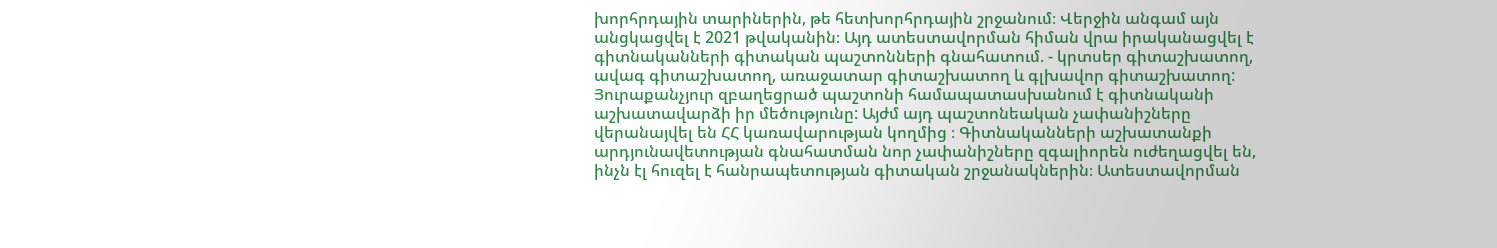խորհրդային տարիներին, թե հետխորհրդային շրջանում։ Վերջին անգամ այն անցկացվել է 2021 թվականին։ Այդ ատեստավորման հիման վրա իրականացվել է գիտնականների գիտական պաշտոնների գնահատում. - կրտսեր գիտաշխատող, ավագ գիտաշխատող, առաջատար գիտաշխատող և գլխավոր գիտաշխատող: Յուրաքանչյուր զբաղեցրած պաշտոնի համապատասխանում է գիտնականի աշխատավարձի իր մեծությունը: Այժմ այդ պաշտոնեական չափանիշները վերանայվել են ՀՀ կառավարության կողմից ։ Գիտնականների աշխատանքի արդյունավետության գնահատման նոր չափանիշները զգալիորեն ուժեղացվել են, ինչն էլ հուզել է հանրապետության գիտական շրջանակներին։ Ատեստավորման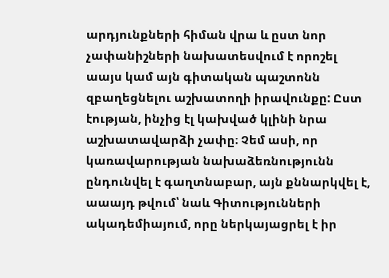արդյունքների հիման վրա և ըստ նոր չափանիշների նախատեսվում է որոշել աայս կամ այն գիտական պաշտոնն զբաղեցնելու աշխատողի իրավունքը: Ըստ էության, ինչից էլ կախված կլինի նրա աշխատավարձի չափը։ Չեմ ասի, որ կառավարության նախաձեռնությունն ընդունվել է գաղտնաբար, այն քննարկվել է, աաայդ թվում՝ նաև Գիտությունների ակադեմիայում, որը ներկայացրել է իր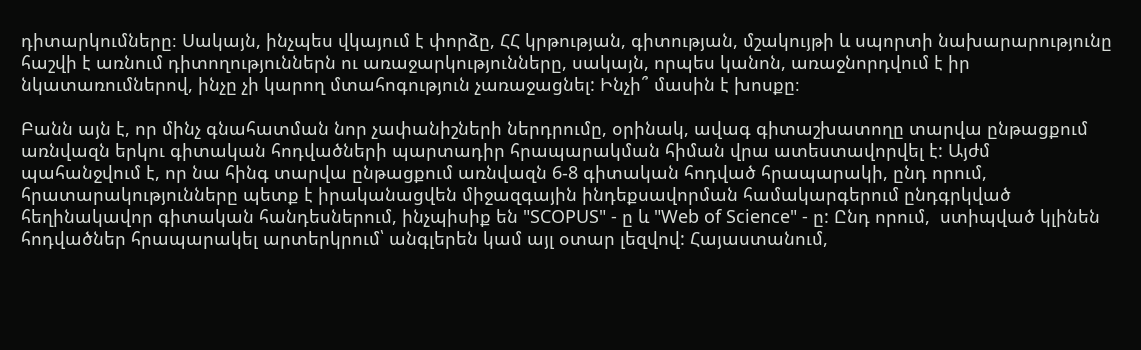դիտարկումները։ Սակայն, ինչպես վկայում է փորձը, ՀՀ կրթության, գիտության, մշակույթի և սպորտի նախարարությունը հաշվի է առնում դիտողություններն ու առաջարկությունները, սակայն, որպես կանոն, առաջնորդվում է իր նկատառումներով, ինչը չի կարող մտահոգություն չառաջացնել: Ինչի՞ մասին է խոսքը։

Բանն այն է, որ մինչ գնահատման նոր չափանիշների ներդրումը, օրինակ, ավագ գիտաշխատողը տարվա ընթացքում առնվազն երկու գիտական հոդվածների պարտադիր հրապարակման հիման վրա ատեստավորվել է: Այժմ պահանջվում է, որ նա հինգ տարվա ընթացքում առնվազն 6-8 գիտական հոդված հրապարակի, ընդ որում, հրատարակությունները պետք է իրականացվեն միջազգային ինդեքսավորման համակարգերում ընդգրկված հեղինակավոր գիտական հանդեսներում, ինչպիսիք են "SCOPUS" - ը և "Web of Science" - ը: Ընդ որում,  ստիպված կլինեն հոդվածներ հրապարակել արտերկրում՝ անգլերեն կամ այլ օտար լեզվով: Հայաստանում,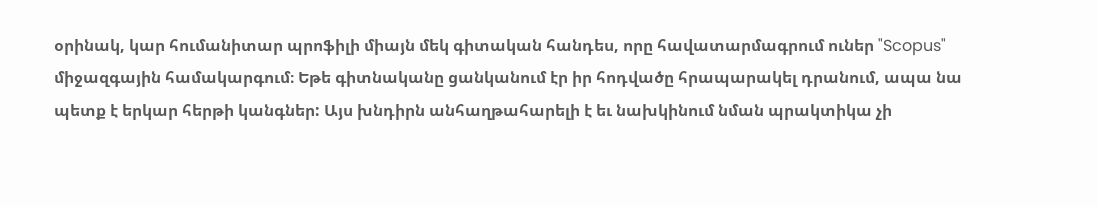օրինակ, կար հումանիտար պրոֆիլի միայն մեկ գիտական հանդես, որը հավատարմագրում ուներ "Scopus" միջազգային համակարգում։ Եթե գիտնականը ցանկանում էր իր հոդվածը հրապարակել դրանում, ապա նա պետք է երկար հերթի կանգներ: Այս խնդիրն անհաղթահարելի է եւ նախկինում նման պրակտիկա չի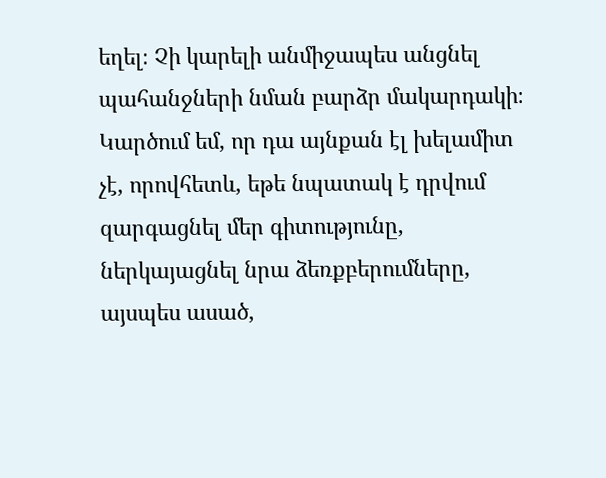եղել։ Չի կարելի անմիջապես անցնել պահանջների նման բարձր մակարդակի։ Կարծում եմ, որ դա այնքան էլ խելամիտ չէ, որովհետև, եթե նպատակ է դրվում զարգացնել մեր գիտությունը, ներկայացնել նրա ձեռքբերումները, այսպես ասած,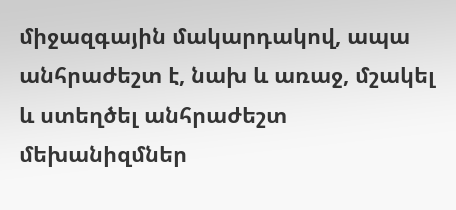միջազգային մակարդակով, ապա անհրաժեշտ է, նախ և առաջ, մշակել և ստեղծել անհրաժեշտ մեխանիզմներ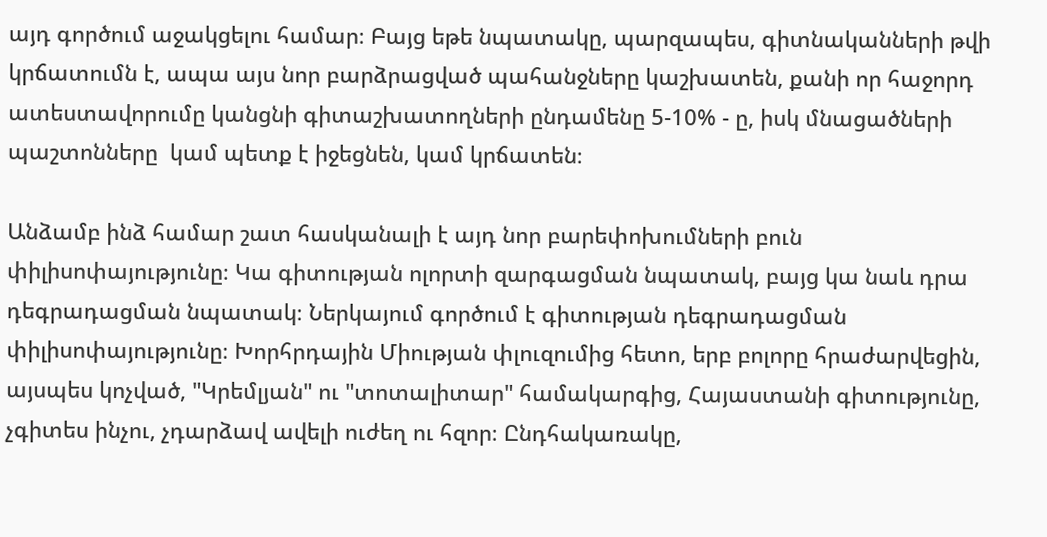այդ գործում աջակցելու համար։ Բայց եթե նպատակը, պարզապես, գիտնականների թվի կրճատումն է, ապա այս նոր բարձրացված պահանջները կաշխատեն, քանի որ հաջորդ ատեստավորումը կանցնի գիտաշխատողների ընդամենը 5-10% - ը, իսկ մնացածների պաշտոնները  կամ պետք է իջեցնեն, կամ կրճատեն։

Անձամբ ինձ համար շատ հասկանալի է այդ նոր բարեփոխումների բուն փիլիսոփայությունը։ Կա գիտության ոլորտի զարգացման նպատակ, բայց կա նաև դրա դեգրադացման նպատակ։ Ներկայում գործում է գիտության դեգրադացման փիլիսոփայությունը։ Խորհրդային Միության փլուզումից հետո, երբ բոլորը հրաժարվեցին, այսպես կոչված, "Կրեմլյան" ու "տոտալիտար" համակարգից, Հայաստանի գիտությունը, չգիտես ինչու, չդարձավ ավելի ուժեղ ու հզոր։ Ընդհակառակը,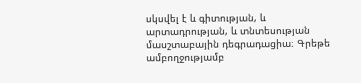սկսվել է և գիտության, և արտադրության, և տնտեսության մասշտաբային դեգրադացիա։ Գրեթե ամբողջությամբ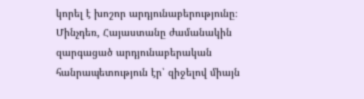կորել է խոշոր արդյունաբերությունը։ Մինչդեռ, Հայաստանը ժամանակին զարգացած արդյունաբերական հանրապետություն էր՝ զիջելով միայն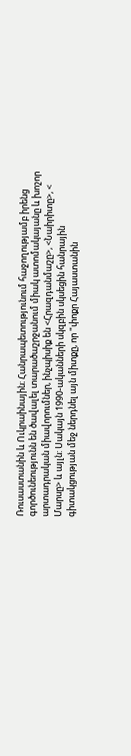Ռուսաստանին և Ուկրաինային։ Հանրապետությունում հաջողությամբ իրենց գործունեությունն են ծավալել տարածաշրջանում միակ ատոմակայանը և խոշոր արտադրական միավորումներ, ինչպիսիք են <Հրազդանմաշը>, <Նաիրիտը>, < Մարսը> և այլն: Սակայն 1990-ականների սկզբին սկսեցին հանրային գիտակցության մեջ ներդնել այն միտքը, որ "փոքր Հայաստանին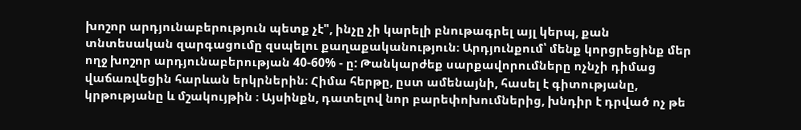խոշոր արդյունաբերություն պետք չէ", ինչը չի կարելի բնութագրել այլ կերպ, քան տնտեսական զարգացումը զսպելու քաղաքականություն։ Արդյունքում՝ մենք կորցրեցինք մեր ողջ խոշոր արդյունաբերության 40-60% - ը: Թանկարժեք սարքավորումները ոչնչի դիմաց վաճառվեցին հարևան երկրներին։ Հիմա հերթը, ըստ ամենայնի, հասել է գիտությանը, կրթությանը և մշակույթին ։ Այսինքն, դատելով նոր բարեփոխումներից, խնդիր է դրված ոչ թե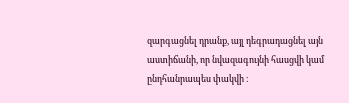զարգացնել դրանք, այլ դեգրադացնել այն աստիճանի, որ նվազագույնի հասցվի կամ ընդհանրապես փակվի ։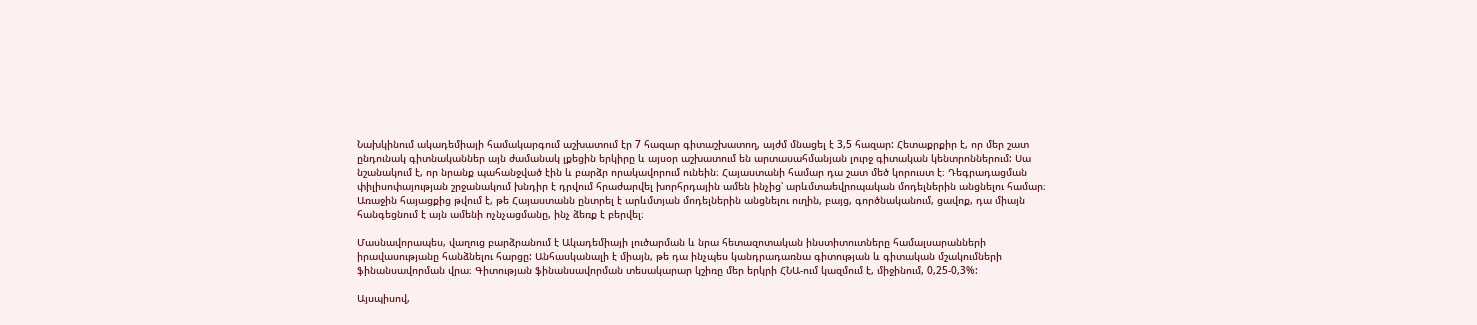Նախկինում ակադեմիայի համակարգում աշխատում էր 7 հազար գիտաշխատող, այժմ մնացել է 3,5 հազար: Հետաքրքիր է, որ մեր շատ ընդունակ գիտնականներ այն ժամանակ լքեցին երկիրը և այսօր աշխատում են արտասահմանյան լուրջ գիտական կենտրոններում: Սա նշանակում է, որ նրանք պահանջված էին և բարձր որակավորում ունեին։ Հայաստանի համար դա շատ մեծ կորուստ է։ Դեգրադացման փիլիսոփայության շրջանակում խնդիր է դրվում հրաժարվել խորհրդային ամեն ինչից՝ արևմտաեվրոպական մոդելներին անցնելու համար։ Առաջին հայացքից թվում է, թե Հայաստանն ընտրել է արևմտյան մոդելներին անցնելու ուղին, բայց, գործնականում, ցավոք, դա միայն հանգեցնում է այն ամենի ոչնչացմանը, ինչ ձեռք է բերվել։

Մասնավորապես, վաղուց բարձրանում է Ակադեմիայի լուծարման և նրա հետազոտական ինստիտուտները համալսարանների իրավասությանը հանձնելու հարցը: Անհասկանալի է միայն, թե դա ինչպես կանդրադառնա գիտության և գիտական մշակումների ֆինանսավորման վրա։ Գիտության ֆինանսավորման տեսակարար կշիռը մեր երկրի ՀՆԱ-ում կազմում է, միջինում, 0,25-0,3%:

Այսպիսով,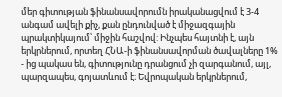մեր գիտության ֆինանսավորումն իրականացվում է 3-4 անգամ ավելի քիչ, քան ընդունված է միջազգային պրակտիկայում՝ միջին հաշվով: Ինչպես հայտնի է, այն երկրներում, որտեղ ՀՆԱ-ի ֆինանսավորման ծավալները 1% - ից պակաս են, գիտությունը դրանցում չի զարգանում, այլ, պարզապես, գոյատևում է։ Եվրոպական երկրներում,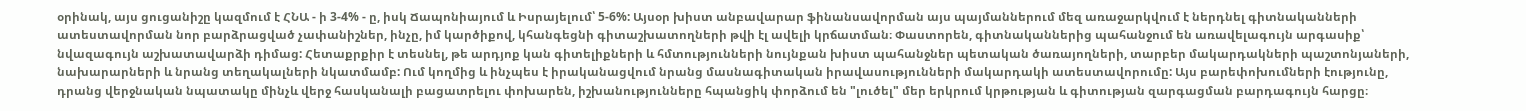օրինակ, այս ցուցանիշը կազմում է ՀՆԱ - ի 3-4% - ը, իսկ Ճապոնիայում և Իսրայելում՝ 5-6%: Այսօր խիստ անբավարար ֆինանսավորման այս պայմաններում մեզ առաջարկվում է ներդնել գիտնականների ատեստավորման նոր բարձրացված չափանիշներ, ինչը, իմ կարծիքով, կհանգեցնի գիտաշխատողների թվի էլ ավելի կրճատման։ Փաստորեն, գիտնականներից պահանջում են առավելագույն արգասիք՝ նվազագույն աշխատավարձի դիմաց: Հետաքրքիր է տեսնել, թե արդյոք կան գիտելիքների և հմտությունների նույնքան խիստ պահանջներ պետական ծառայողների, տարբեր մակարդակների պաշտոնյաների, նախարարների և նրանց տեղակալների նկատմամբ: Ում կողմից և ինչպես է իրականացվում նրանց մասնագիտական իրավասությունների մակարդակի ատեստավորումը: Այս բարեփոխումների էությունը, դրանց վերջնական նպատակը մինչև վերջ հասկանալի բացատրելու փոխարեն, իշխանությունները հպանցիկ փորձում են "լուծել" մեր երկրում կրթության և գիտության զարգացման բարդագույն հարցը։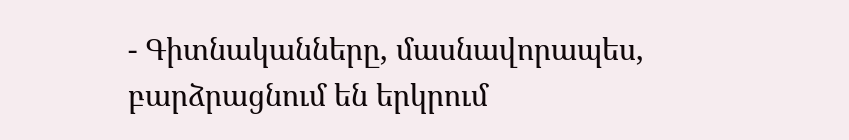- Գիտնականները, մասնավորապես, բարձրացնում են երկրում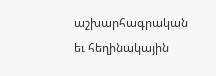աշխարհագրական եւ հեղինակային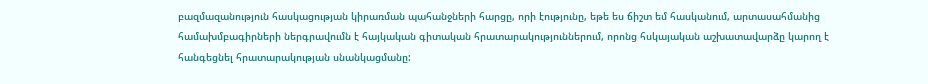բազմազանություն հասկացության կիրառման պահանջների հարցը, որի էությունը, եթե ես ճիշտ եմ հասկանում, արտասահմանից համախմբագիրների ներգրավումն է հայկական գիտական հրատարակություններում, որոնց հսկայական աշխատավարձը կարող է հանգեցնել հրատարակության սնանկացմանը: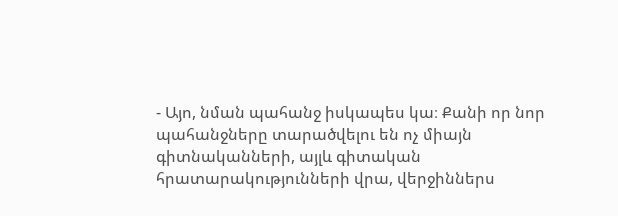- Այո, նման պահանջ իսկապես կա։ Քանի որ նոր պահանջները տարածվելու են ոչ միայն գիտնականների, այլև գիտական հրատարակությունների վրա, վերջիններս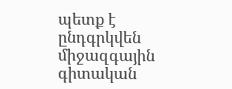պետք է ընդգրկվեն միջազգային գիտական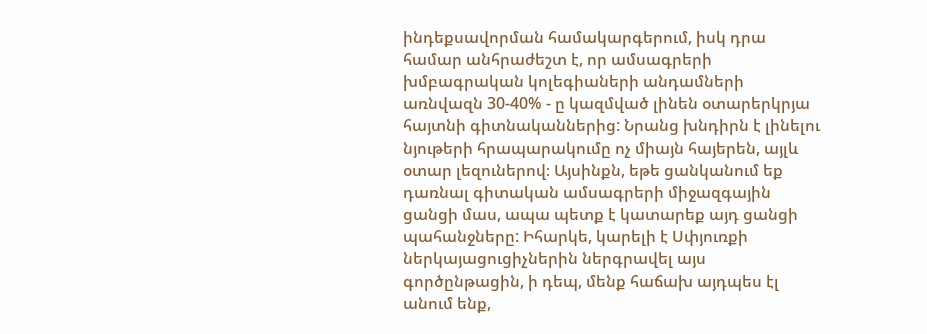ինդեքսավորման համակարգերում, իսկ դրա համար անհրաժեշտ է, որ ամսագրերի խմբագրական կոլեգիաների անդամների առնվազն 30-40% - ը կազմված լինեն օտարերկրյա հայտնի գիտնականներից: Նրանց խնդիրն է լինելու նյութերի հրապարակումը ոչ միայն հայերեն, այլև օտար լեզուներով։ Այսինքն, եթե ցանկանում եք դառնալ գիտական ամսագրերի միջազգային ցանցի մաս, ապա պետք է կատարեք այդ ցանցի պահանջները: Իհարկե, կարելի է Սփյուռքի ներկայացուցիչներին ներգրավել այս գործընթացին, ի դեպ, մենք հաճախ այդպես էլ անում ենք,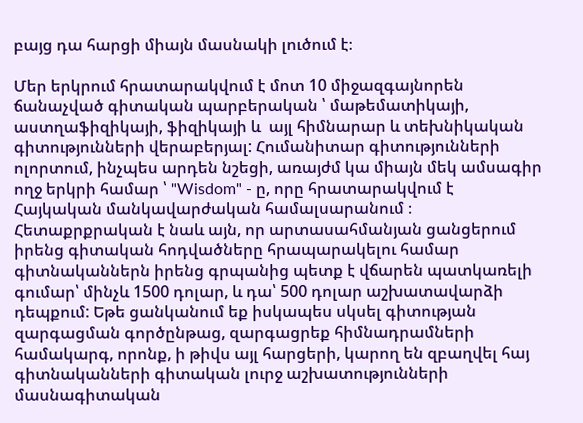բայց դա հարցի միայն մասնակի լուծում է։

Մեր երկրում հրատարակվում է մոտ 10 միջազգայնորեն ճանաչված գիտական պարբերական ՝ մաթեմատիկայի, աստղաֆիզիկայի, ֆիզիկայի և  այլ հիմնարար և տեխնիկական գիտությունների վերաբերյալ: Հումանիտար գիտությունների ոլորտում, ինչպես արդեն նշեցի, առայժմ կա միայն մեկ ամսագիր ողջ երկրի համար ՝ "Wisdom" - ը, որը հրատարակվում է Հայկական մանկավարժական համալսարանում ։ Հետաքրքրական է նաև այն, որ արտասահմանյան ցանցերում իրենց գիտական հոդվածները հրապարակելու համար գիտնականներն իրենց գրպանից պետք է վճարեն պատկառելի գումար՝ մինչև 1500 դոլար, և դա՝ 500 դոլար աշխատավարձի դեպքում: Եթե ցանկանում եք իսկապես սկսել գիտության զարգացման գործընթաց, զարգացրեք հիմնադրամների համակարգ, որոնք, ի թիվս այլ հարցերի, կարող են զբաղվել հայ գիտնականների գիտական լուրջ աշխատությունների մասնագիտական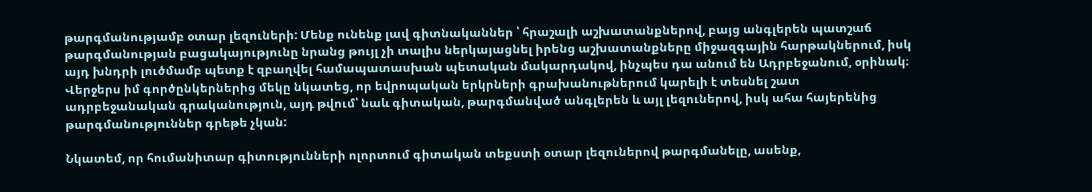թարգմանությամբ օտար լեզուների: Մենք ունենք լավ գիտնականներ ՝ հրաշալի աշխատանքներով, բայց անգլերեն պատշաճ թարգմանության բացակայությունը նրանց թույլ չի տալիս ներկայացնել իրենց աշխատանքները միջազգային հարթակներում, իսկ այդ խնդրի լուծմամբ պետք է զբաղվել համապատասխան պետական մակարդակով, ինչպես դա անում են Ադրբեջանում, օրինակ։ Վերջերս իմ գործընկերներից մեկը նկատեց, որ եվրոպական երկրների գրախանութներում կարելի է տեսնել շատ ադրբեջանական գրականություն, այդ թվում՝ նաև գիտական, թարգմանված անգլերեն և այլ լեզուներով, իսկ ահա հայերենից թարգմանություններ գրեթե չկան:

Նկատեմ, որ հումանիտար գիտությունների ոլորտում գիտական տեքստի օտար լեզուներով թարգմանելը, ասենք,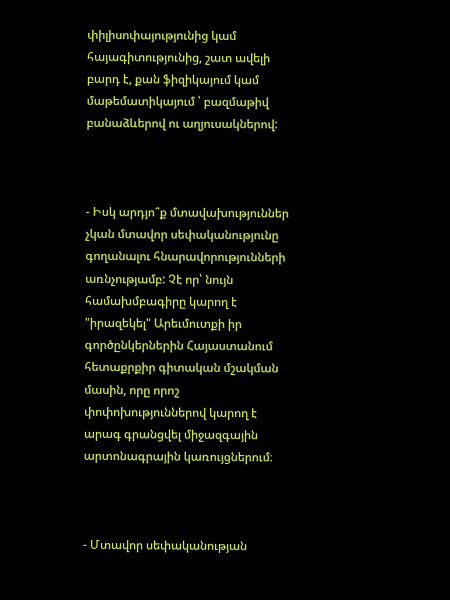փիլիսոփայությունից կամ հայագիտությունից, շատ ավելի բարդ է, քան ֆիզիկայում կամ մաթեմատիկայում ՝ բազմաթիվ բանաձևերով ու աղյուսակներով:



- Իսկ արդյո՞ք մտավախություններ չկան մտավոր սեփականությունը գողանալու հնարավորությունների առնչությամբ: Չէ որ՝ նույն համախմբագիրը կարող է "իրազեկել" Արեւմուտքի իր գործընկերներին Հայաստանում հետաքրքիր գիտական մշակման մասին, որը որոշ փոփոխություններով կարող է արագ գրանցվել միջազգային արտոնագրային կառույցներում։



- Մտավոր սեփականության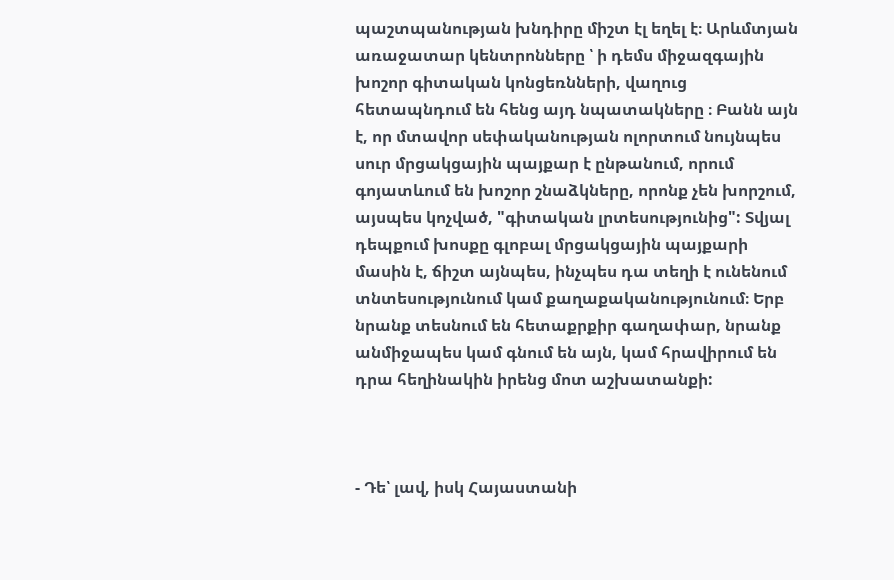պաշտպանության խնդիրը միշտ էլ եղել է։ Արևմտյան առաջատար կենտրոնները ՝ ի դեմս միջազգային խոշոր գիտական կոնցեռնների, վաղուց հետապնդում են հենց այդ նպատակները ։ Բանն այն է, որ մտավոր սեփականության ոլորտում նույնպես սուր մրցակցային պայքար է ընթանում, որում գոյատևում են խոշոր շնաձկները, որոնք չեն խորշում, այսպես կոչված, "գիտական լրտեսությունից": Տվյալ դեպքում խոսքը գլոբալ մրցակցային պայքարի մասին է, ճիշտ այնպես, ինչպես դա տեղի է ունենում տնտեսությունում կամ քաղաքականությունում։ Երբ նրանք տեսնում են հետաքրքիր գաղափար, նրանք անմիջապես կամ գնում են այն, կամ հրավիրում են դրա հեղինակին իրենց մոտ աշխատանքի:



- Դե՝ լավ, իսկ Հայաստանի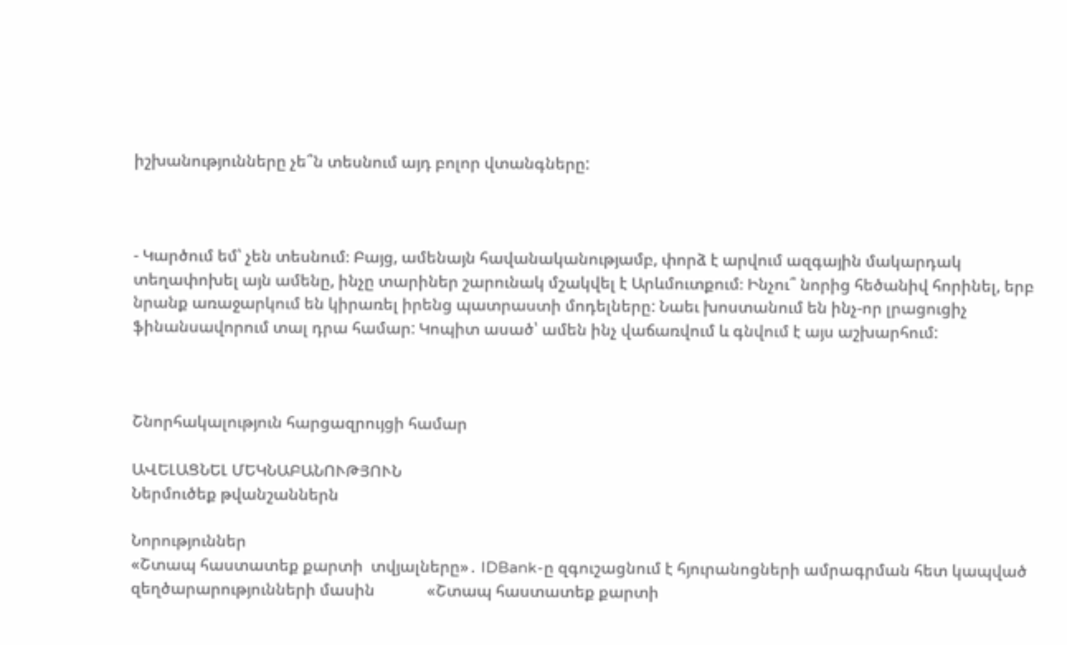իշխանությունները չե՞ն տեսնում այդ բոլոր վտանգները:



- Կարծում եմ՝ չեն տեսնում։ Բայց, ամենայն հավանականությամբ, փորձ է արվում ազգային մակարդակ տեղափոխել այն ամենը, ինչը տարիներ շարունակ մշակվել է Արևմուտքում։ Ինչու՞ նորից հեծանիվ հորինել, երբ նրանք առաջարկում են կիրառել իրենց պատրաստի մոդելները: Նաեւ խոստանում են ինչ-որ լրացուցիչ ֆինանսավորում տալ դրա համար: Կոպիտ ասած՝ ամեն ինչ վաճառվում և գնվում է այս աշխարհում:



Շնորհակալություն հարցազրույցի համար

ԱՎԵԼԱՑՆԵԼ ՄԵԿՆԱԲԱՆՈՒԹՅՈՒՆ
Ներմուծեք թվանշաններն

Նորություններ
«Շտապ հաստատեք քարտի  տվյալները»․ IDBank-ը զգուշացնում է հյուրանոցների ամրագրման հետ կապված զեղծարարությունների մասին             «Շտապ հաստատեք քարտի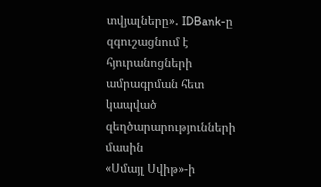տվյալները»․ IDBank-ը զգուշացնում է հյուրանոցների ամրագրման հետ կապված զեղծարարությունների մասին
«Սմայլ Սվիթ»-ի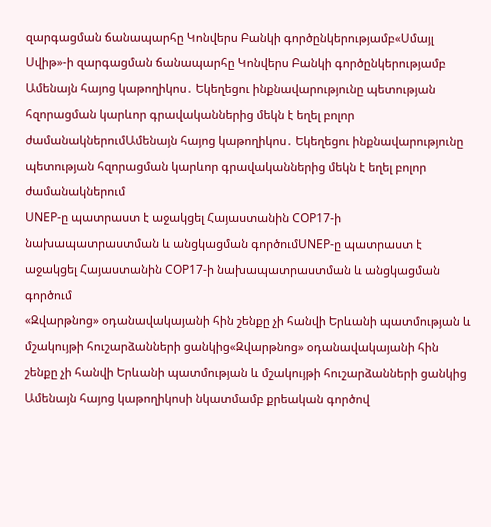զարգացման ճանապարհը Կոնվերս Բանկի գործընկերությամբ«Սմայլ Սվիթ»-ի զարգացման ճանապարհը Կոնվերս Բանկի գործընկերությամբ
Ամենայն հայոց կաթողիկոս․ Եկեղեցու ինքնավարությունը պետության հզորացման կարևոր գրավականներից մեկն է եղել բոլոր ժամանակներումԱմենայն հայոց կաթողիկոս․ Եկեղեցու ինքնավարությունը պետության հզորացման կարևոր գրավականներից մեկն է եղել բոլոր ժամանակներում
UNEP-ը պատրաստ է աջակցել Հայաստանին COP17-ի նախապատրաստման և անցկացման գործումUNEP-ը պատրաստ է աջակցել Հայաստանին COP17-ի նախապատրաստման և անցկացման գործում
«Զվարթնոց» օդանավակայանի հին շենքը չի հանվի Երևանի պատմության և մշակույթի հուշարձանների ցանկից«Զվարթնոց» օդանավակայանի հին շենքը չի հանվի Երևանի պատմության և մշակույթի հուշարձանների ցանկից
Ամենայն հայոց կաթողիկոսի նկատմամբ քրեական գործով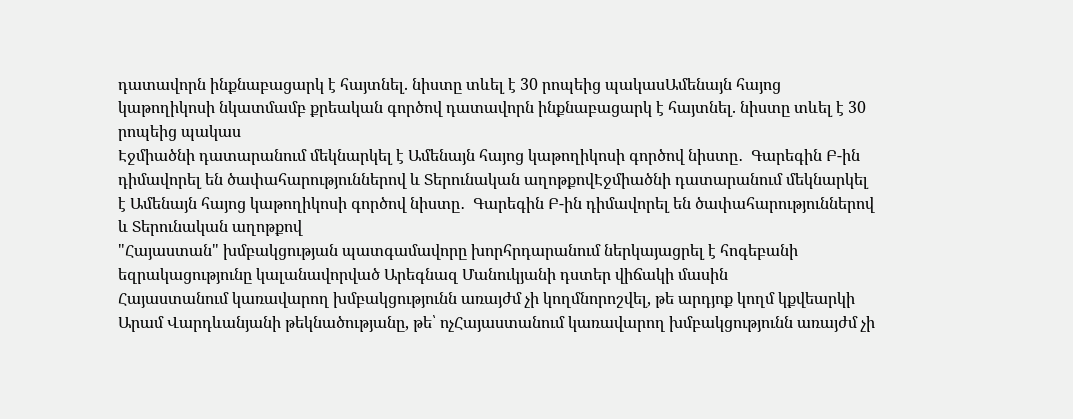դատավորն ինքնաբացարկ է հայտնել. նիստը տևել է 30 րոպեից պակասԱմենայն հայոց կաթողիկոսի նկատմամբ քրեական գործով դատավորն ինքնաբացարկ է հայտնել. նիստը տևել է 30 րոպեից պակաս
Էջմիածնի դատարանում մեկնարկել է Ամենայն հայոց կաթողիկոսի գործով նիստը․  Գարեգին Բ-ին դիմավորել են ծափահարություններով և Տերունական աղոթքովԷջմիածնի դատարանում մեկնարկել է Ամենայն հայոց կաթողիկոսի գործով նիստը․  Գարեգին Բ-ին դիմավորել են ծափահարություններով և Տերունական աղոթքով
"Հայաստան" խմբակցության պատգամավորը խորհրդարանում ներկայացրել է հոգեբանի եզրակացությունը կալանավորված Արեգնազ Մանուկյանի դստեր վիճակի մասին
Հայաստանում կառավարող խմբակցությունն առայժմ չի կողմնորոշվել, թե արդյոք կողմ կքվեարկի Արամ Վարդևանյանի թեկնածությանը, թե՝ ոչՀայաստանում կառավարող խմբակցությունն առայժմ չի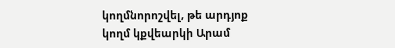կողմնորոշվել, թե արդյոք կողմ կքվեարկի Արամ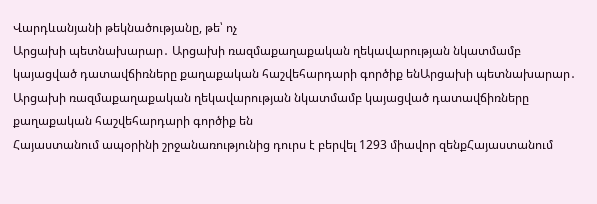Վարդևանյանի թեկնածությանը, թե՝ ոչ
Արցախի պետնախարար․ Արցախի ռազմաքաղաքական ղեկավարության նկատմամբ կայացված դատավճիռները քաղաքական հաշվեհարդարի գործիք ենԱրցախի պետնախարար․ Արցախի ռազմաքաղաքական ղեկավարության նկատմամբ կայացված դատավճիռները քաղաքական հաշվեհարդարի գործիք են
Հայաստանում ապօրինի շրջանառությունից դուրս է բերվել 1293 միավոր զենքՀայաստանում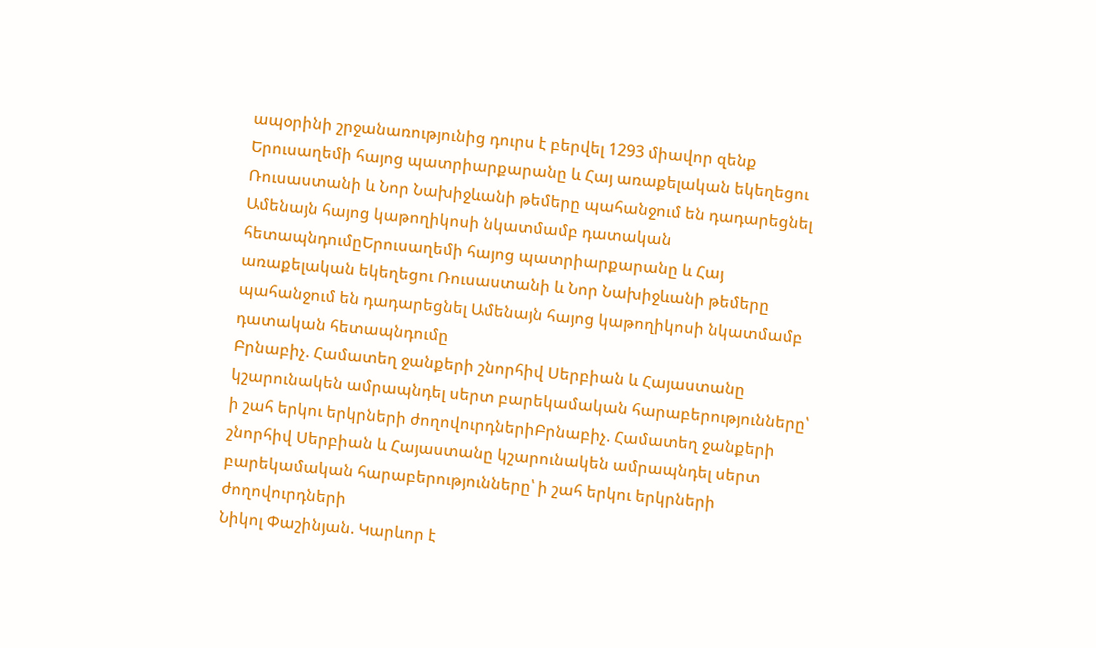ապօրինի շրջանառությունից դուրս է բերվել 1293 միավոր զենք
Երուսաղեմի հայոց պատրիարքարանը և Հայ առաքելական եկեղեցու Ռուսաստանի և Նոր Նախիջևանի թեմերը պահանջում են դադարեցնել Ամենայն հայոց կաթողիկոսի նկատմամբ դատական հետապնդումըԵրուսաղեմի հայոց պատրիարքարանը և Հայ առաքելական եկեղեցու Ռուսաստանի և Նոր Նախիջևանի թեմերը պահանջում են դադարեցնել Ամենայն հայոց կաթողիկոսի նկատմամբ դատական հետապնդումը
Բրնաբիչ. Համատեղ ջանքերի շնորհիվ Սերբիան և Հայաստանը կշարունակեն ամրապնդել սերտ բարեկամական հարաբերությունները՝ ի շահ երկու երկրների ժողովուրդներիԲրնաբիչ. Համատեղ ջանքերի շնորհիվ Սերբիան և Հայաստանը կշարունակեն ամրապնդել սերտ բարեկամական հարաբերությունները՝ ի շահ երկու երկրների ժողովուրդների
Նիկոլ Փաշինյան. Կարևոր է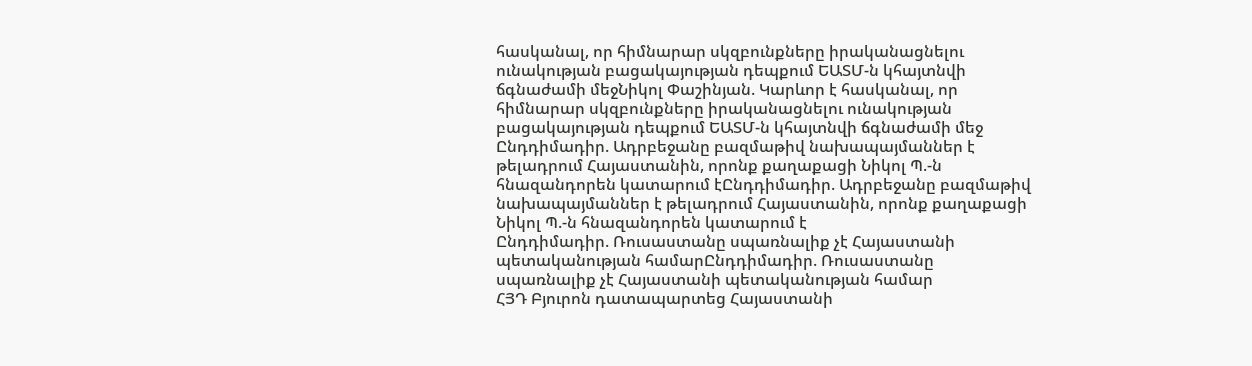հասկանալ, որ հիմնարար սկզբունքները իրականացնելու ունակության բացակայության դեպքում ԵԱՏՄ-ն կհայտնվի ճգնաժամի մեջՆիկոլ Փաշինյան. Կարևոր է հասկանալ, որ հիմնարար սկզբունքները իրականացնելու ունակության բացակայության դեպքում ԵԱՏՄ-ն կհայտնվի ճգնաժամի մեջ
Ընդդիմադիր. Ադրբեջանը բազմաթիվ նախապայմաններ է թելադրում Հայաստանին, որոնք քաղաքացի Նիկոլ Պ.-ն հնազանդորեն կատարում էԸնդդիմադիր. Ադրբեջանը բազմաթիվ նախապայմաններ է թելադրում Հայաստանին, որոնք քաղաքացի Նիկոլ Պ.-ն հնազանդորեն կատարում է
Ընդդիմադիր. Ռուսաստանը սպառնալիք չէ Հայաստանի պետականության համարԸնդդիմադիր. Ռուսաստանը սպառնալիք չէ Հայաստանի պետականության համար
ՀՅԴ Բյուրոն դատապարտեց Հայաստանի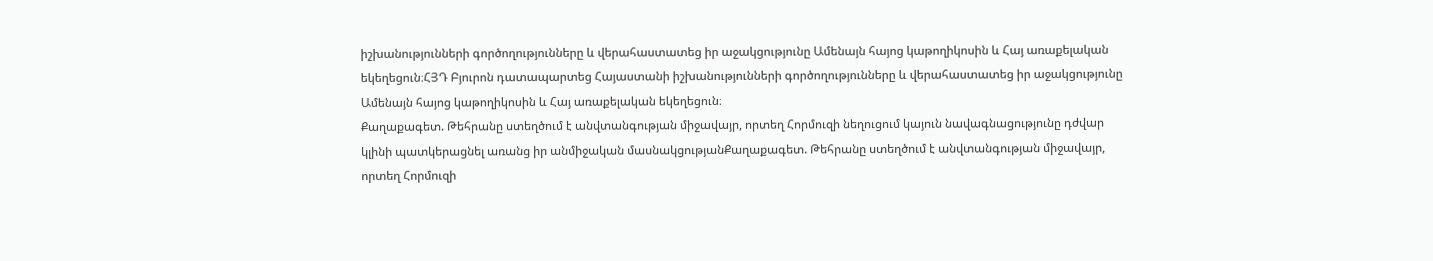իշխանությունների գործողությունները և վերահաստատեց իր աջակցությունը Ամենայն հայոց կաթողիկոսին և Հայ առաքելական եկեղեցուն։ՀՅԴ Բյուրոն դատապարտեց Հայաստանի իշխանությունների գործողությունները և վերահաստատեց իր աջակցությունը Ամենայն հայոց կաթողիկոսին և Հայ առաքելական եկեղեցուն։
Քաղաքագետ. Թեհրանը ստեղծում է անվտանգության միջավայր, որտեղ Հորմուզի նեղուցում կայուն նավագնացությունը դժվար կլինի պատկերացնել առանց իր անմիջական մասնակցությանՔաղաքագետ. Թեհրանը ստեղծում է անվտանգության միջավայր, որտեղ Հորմուզի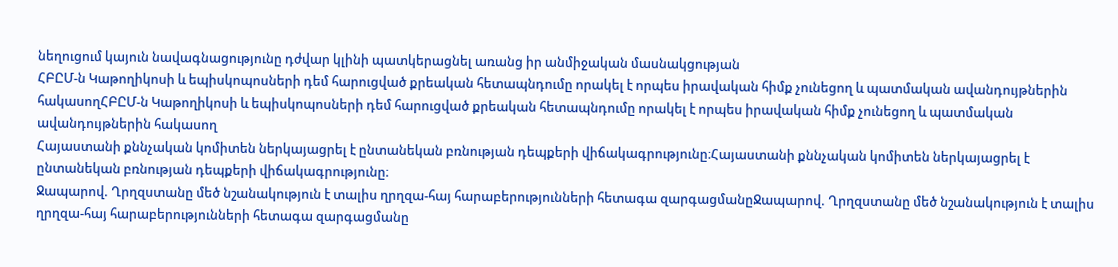նեղուցում կայուն նավագնացությունը դժվար կլինի պատկերացնել առանց իր անմիջական մասնակցության
ՀԲԸՄ-ն Կաթողիկոսի և եպիսկոպոսների դեմ հարուցված քրեական հետապնդումը որակել է որպես իրավական հիմք չունեցող և պատմական ավանդույթներին հակասողՀԲԸՄ-ն Կաթողիկոսի և եպիսկոպոսների դեմ հարուցված քրեական հետապնդումը որակել է որպես իրավական հիմք չունեցող և պատմական ավանդույթներին հակասող
Հայաստանի քննչական կոմիտեն ներկայացրել է ընտանեկան բռնության դեպքերի վիճակագրությունը։Հայաստանի քննչական կոմիտեն ներկայացրել է ընտանեկան բռնության դեպքերի վիճակագրությունը։
Ջապարով. Ղրղզստանը մեծ նշանակություն է տալիս ղրղզա-հայ հարաբերությունների հետագա զարգացմանըՋապարով. Ղրղզստանը մեծ նշանակություն է տալիս ղրղզա-հայ հարաբերությունների հետագա զարգացմանը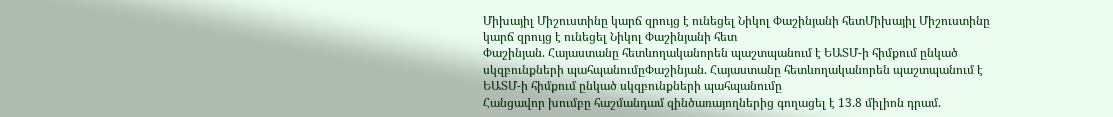Միխայիլ Միշուստինը կարճ զրույց է ունեցել Նիկոլ Փաշինյանի հետՄիխայիլ Միշուստինը կարճ զրույց է ունեցել Նիկոլ Փաշինյանի հետ
Փաշինյան. Հայաստանը հետևողականորեն պաշտպանում է ԵԱՏՄ-ի հիմքում ընկած սկզբունքների պահպանումըՓաշինյան. Հայաստանը հետևողականորեն պաշտպանում է ԵԱՏՄ-ի հիմքում ընկած սկզբունքների պահպանումը
Հանցավոր խումբը հաշմանդամ զինծառայողներից գողացել է 13.8 միլիոն դրամ.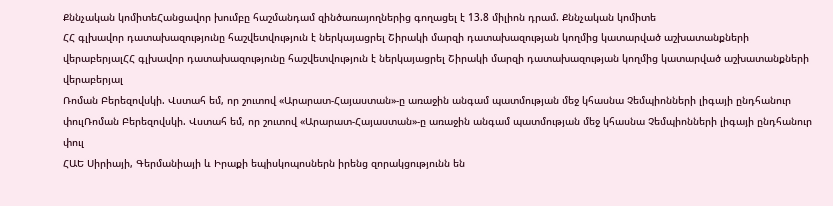Քննչական կոմիտեՀանցավոր խումբը հաշմանդամ զինծառայողներից գողացել է 13.8 միլիոն դրամ. Քննչական կոմիտե
ՀՀ գլխավոր դատախազությունը հաշվետվություն է ներկայացրել Շիրակի մարզի դատախազության կողմից կատարված աշխատանքների վերաբերյալՀՀ գլխավոր դատախազությունը հաշվետվություն է ներկայացրել Շիրակի մարզի դատախազության կողմից կատարված աշխատանքների վերաբերյալ
Ռոման Բերեզովսկի. Վստահ եմ, որ շուտով «Արարատ-Հայաստան»-ը առաջին անգամ պատմության մեջ կհասնա Չեմպիոնների լիգայի ընդհանուր փուլՌոման Բերեզովսկի. Վստահ եմ, որ շուտով «Արարատ-Հայաստան»-ը առաջին անգամ պատմության մեջ կհասնա Չեմպիոնների լիգայի ընդհանուր փուլ
ՀԱԵ Սիրիայի, Գերմանիայի և Իրաքի եպիսկոպոսներն իրենց զորակցությունն են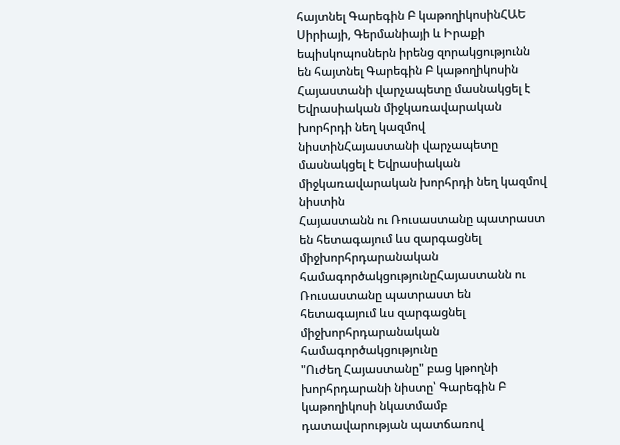հայտնել Գարեգին Բ կաթողիկոսինՀԱԵ Սիրիայի, Գերմանիայի և Իրաքի եպիսկոպոսներն իրենց զորակցությունն են հայտնել Գարեգին Բ կաթողիկոսին
Հայաստանի վարչապետը մասնակցել է Եվրասիական միջկառավարական խորհրդի նեղ կազմով նիստինՀայաստանի վարչապետը մասնակցել է Եվրասիական միջկառավարական խորհրդի նեղ կազմով նիստին
Հայաստանն ու Ռուսաստանը պատրաստ են հետագայում ևս զարգացնել միջխորհրդարանական համագործակցությունըՀայաստանն ու Ռուսաստանը պատրաստ են հետագայում ևս զարգացնել միջխորհրդարանական համագործակցությունը
"Ուժեղ Հայաստանը" բաց կթողնի խորհրդարանի նիստը՝ Գարեգին Բ կաթողիկոսի նկատմամբ դատավարության պատճառով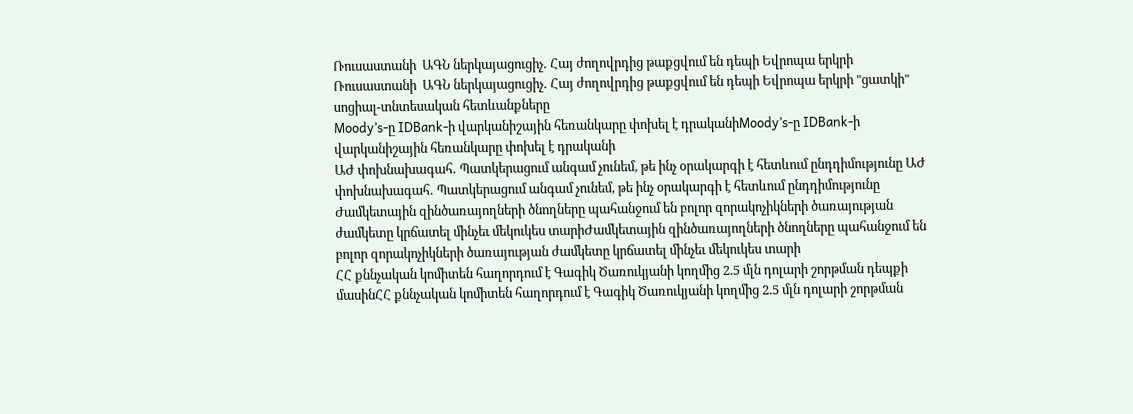Ռուսաստանի  ԱԳՆ ներկայացուցիչ․ Հայ ժողովրդից թաքցվում են դեպի Եվրոպա երկրի Ռուսաստանի  ԱԳՆ ներկայացուցիչ․ Հայ ժողովրդից թաքցվում են դեպի Եվրոպա երկրի "ցատկի" սոցիալ-տնտեսական հետևանքները
Moody’s-ը IDBank-ի վարկանիշային հեռանկարը փոխել է դրականիMoody’s-ը IDBank-ի վարկանիշային հեռանկարը փոխել է դրականի
ԱԺ փոխնախագահ․ Պատկերացում անգամ չունեմ, թե ինչ օրակարգի է հետևում ընդդիմությունը ԱԺ փոխնախագահ․ Պատկերացում անգամ չունեմ, թե ինչ օրակարգի է հետևում ընդդիմությունը
Ժամկետային զինծառայողների ծնողները պահանջում են բոլոր զորակոչիկների ծառայության ժամկետը կրճատել մինչեւ մեկուկես տարիԺամկետային զինծառայողների ծնողները պահանջում են բոլոր զորակոչիկների ծառայության ժամկետը կրճատել մինչեւ մեկուկես տարի
ՀՀ քննչական կոմիտեն հաղորդում է Գագիկ Ծառուկյանի կողմից 2.5 մլն դոլարի շորթման դեպքի մասինՀՀ քննչական կոմիտեն հաղորդում է Գագիկ Ծառուկյանի կողմից 2.5 մլն դոլարի շորթման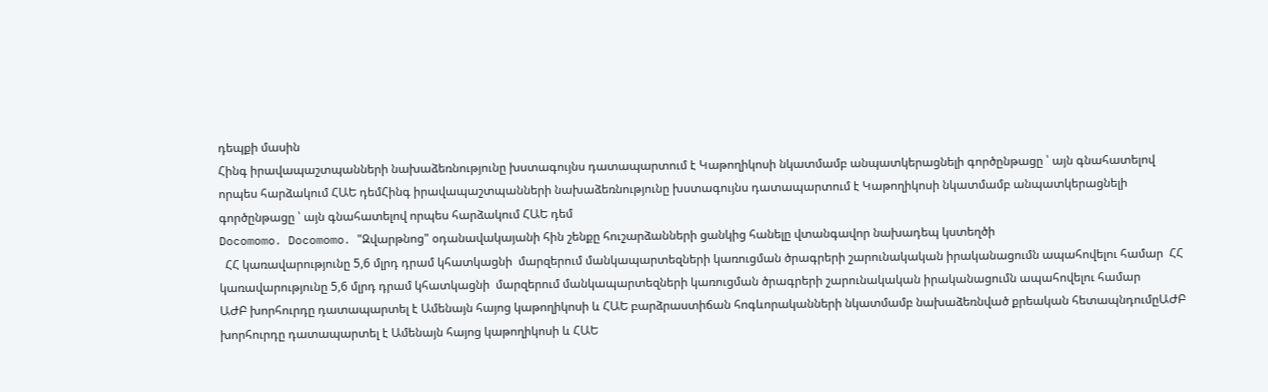դեպքի մասին
Հինգ իրավապաշտպանների նախաձեռնությունը խստագույնս դատապարտում է Կաթողիկոսի նկատմամբ անպատկերացնելի գործընթացը ՝ այն գնահատելով որպես հարձակում ՀԱԵ դեմՀինգ իրավապաշտպանների նախաձեռնությունը խստագույնս դատապարտում է Կաթողիկոսի նկատմամբ անպատկերացնելի գործընթացը ՝ այն գնահատելով որպես հարձակում ՀԱԵ դեմ
Docomomo․ Docomomo․ "Զվարթնոց" օդանավակայանի հին շենքը հուշարձանների ցանկից հանելը վտանգավոր նախադեպ կստեղծի
  ՀՀ կառավարությունը 5,6 մլրդ դրամ կհատկացնի  մարզերում մանկապարտեզների կառուցման ծրագրերի շարունակական իրականացումն ապահովելու համար  ՀՀ կառավարությունը 5,6 մլրդ դրամ կհատկացնի  մարզերում մանկապարտեզների կառուցման ծրագրերի շարունակական իրականացումն ապահովելու համար
ԱԺԲ խորհուրդը դատապարտել է Ամենայն հայոց կաթողիկոսի և ՀԱԵ բարձրաստիճան հոգևորականների նկատմամբ նախաձեռնված քրեական հետապնդումըԱԺԲ խորհուրդը դատապարտել է Ամենայն հայոց կաթողիկոսի և ՀԱԵ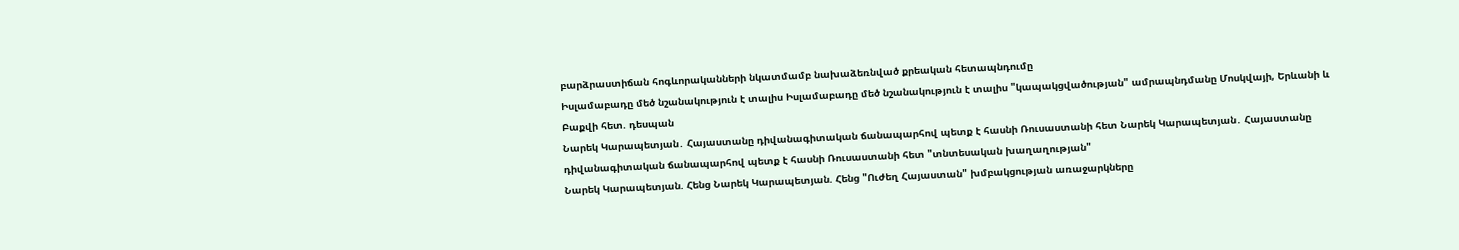բարձրաստիճան հոգևորականների նկատմամբ նախաձեռնված քրեական հետապնդումը
Իսլամաբադը մեծ նշանակություն է տալիս Իսլամաբադը մեծ նշանակություն է տալիս "կապակցվածության" ամրապնդմանը Մոսկվայի, Երևանի և Բաքվի հետ. դեսպան
Նարեկ Կարապետյան․ Հայաստանը դիվանագիտական ճանապարհով պետք է հասնի Ռուսաստանի հետ Նարեկ Կարապետյան․ Հայաստանը դիվանագիտական ճանապարհով պետք է հասնի Ռուսաստանի հետ "տնտեսական խաղաղության"
Նարեկ Կարապետյան. Հենց Նարեկ Կարապետյան. Հենց "Ուժեղ Հայաստան" խմբակցության առաջարկները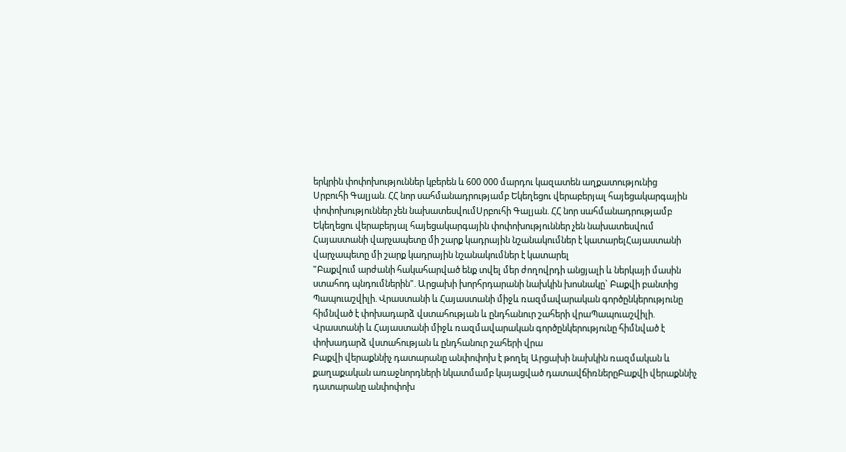երկրին փոփոխություններ կբերեն և 600 000 մարդու կազատեն աղքատությունից
Սրբուհի Գալյան. ՀՀ նոր սահմանադրությամբ Եկեղեցու վերաբերյալ հայեցակարգային փոփոխություններ չեն նախատեսվումՍրբուհի Գալյան. ՀՀ նոր սահմանադրությամբ Եկեղեցու վերաբերյալ հայեցակարգային փոփոխություններ չեն նախատեսվում
Հայաստանի վարչապետը մի շարք կադրային նշանակումներ է կատարելՀայաստանի վարչապետը մի շարք կադրային նշանակումներ է կատարել
"Բաքվում արժանի հակահարված ենք տվել մեր ժողովրդի անցյալի և ներկայի մասին ստահոդ պնդումներին". Արցախի խորհրդարանի նախկին խոսնակը` Բաքվի բանտից
Պապուաշվիլի. Վրաստանի և Հայաստանի միջև ռազմավարական գործընկերությունը հիմնված է փոխադարձ վստահության և ընդհանուր շահերի վրաՊապուաշվիլի. Վրաստանի և Հայաստանի միջև ռազմավարական գործընկերությունը հիմնված է փոխադարձ վստահության և ընդհանուր շահերի վրա
Բաքվի վերաքննիչ դատարանը անփոփոխ է թողել Արցախի նախկին ռազմական և քաղաքական առաջնորդների նկատմամբ կայացված դատավճիռներըԲաքվի վերաքննիչ դատարանը անփոփոխ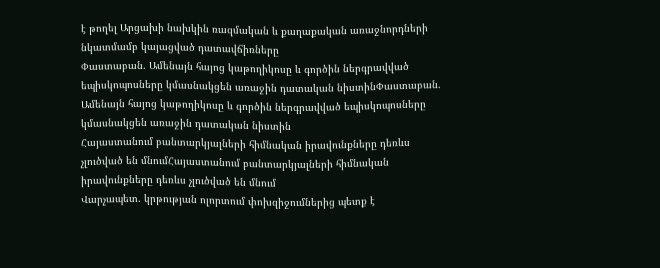է թողել Արցախի նախկին ռազմական և քաղաքական առաջնորդների նկատմամբ կայացված դատավճիռները
Փաստաբան. Ամենայն հայոց կաթողիկոսը և գործին ներգրավված եպիսկոպոսները կմասնակցեն առաջին դատական նիստինՓաստաբան. Ամենայն հայոց կաթողիկոսը և գործին ներգրավված եպիսկոպոսները կմասնակցեն առաջին դատական նիստին
Հայաստանում բանտարկյալների հիմնական իրավունքները դեռևս չլուծված են մնումՀայաստանում բանտարկյալների հիմնական իրավունքները դեռևս չլուծված են մնում
Վարչապետ. կրթության ոլորտում փոխզիջումներից պետք է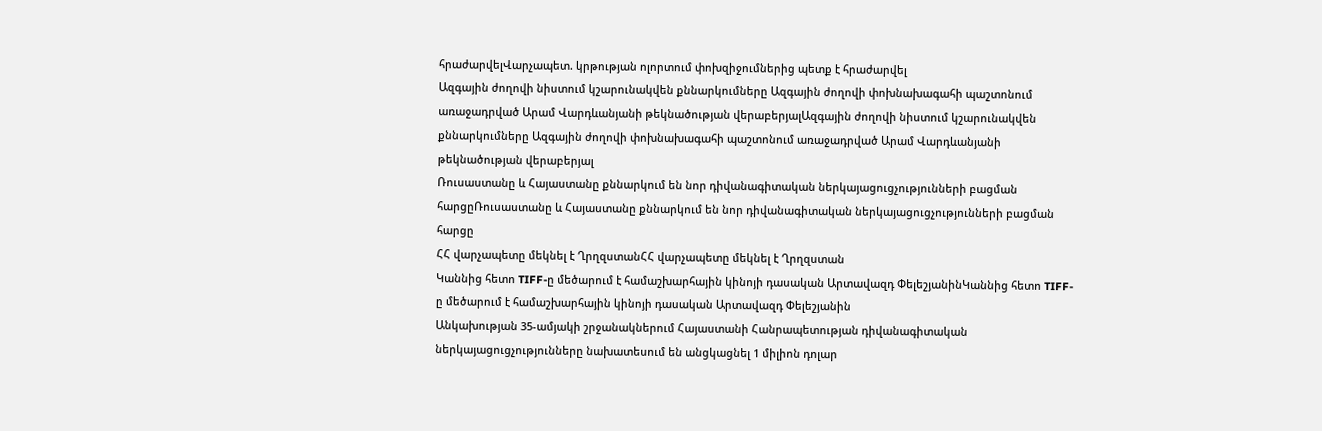հրաժարվելՎարչապետ. կրթության ոլորտում փոխզիջումներից պետք է հրաժարվել
Ազգային ժողովի նիստում կշարունակվեն քննարկումները Ազգային ժողովի փոխնախագահի պաշտոնում առաջադրված Արամ Վարդևանյանի թեկնածության վերաբերյալԱզգային ժողովի նիստում կշարունակվեն քննարկումները Ազգային ժողովի փոխնախագահի պաշտոնում առաջադրված Արամ Վարդևանյանի թեկնածության վերաբերյալ
Ռուսաստանը և Հայաստանը քննարկում են նոր դիվանագիտական ներկայացուցչությունների բացման հարցըՌուսաստանը և Հայաստանը քննարկում են նոր դիվանագիտական ներկայացուցչությունների բացման հարցը
ՀՀ վարչապետը մեկնել է ՂրղզստանՀՀ վարչապետը մեկնել է Ղրղզստան
Կաննից հետո TIFF-ը մեծարում է համաշխարհային կինոյի դասական Արտավազդ ՓելեշյանինԿաննից հետո TIFF-ը մեծարում է համաշխարհային կինոյի դասական Արտավազդ Փելեշյանին
Անկախության 35-ամյակի շրջանակներում Հայաստանի Հանրապետության դիվանագիտական ներկայացուցչությունները նախատեսում են անցկացնել 1 միլիոն դոլար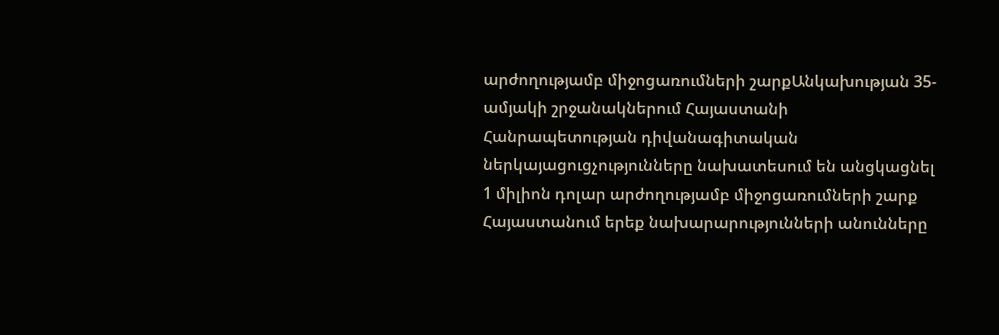արժողությամբ միջոցառումների շարքԱնկախության 35-ամյակի շրջանակներում Հայաստանի Հանրապետության դիվանագիտական ներկայացուցչությունները նախատեսում են անցկացնել 1 միլիոն դոլար արժողությամբ միջոցառումների շարք
Հայաստանում երեք նախարարությունների անունները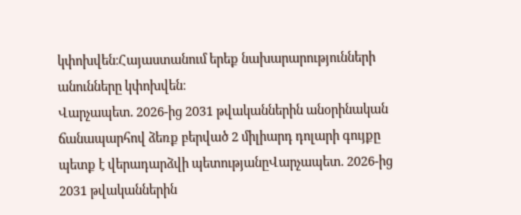կփոխվեն։Հայաստանում երեք նախարարությունների անունները կփոխվեն։
Վարչապետ. 2026-ից 2031 թվականներին անօրինական ճանապարհով ձեռք բերված 2 միլիարդ դոլարի գույքը պետք է վերադարձվի պետությանըՎարչապետ. 2026-ից 2031 թվականներին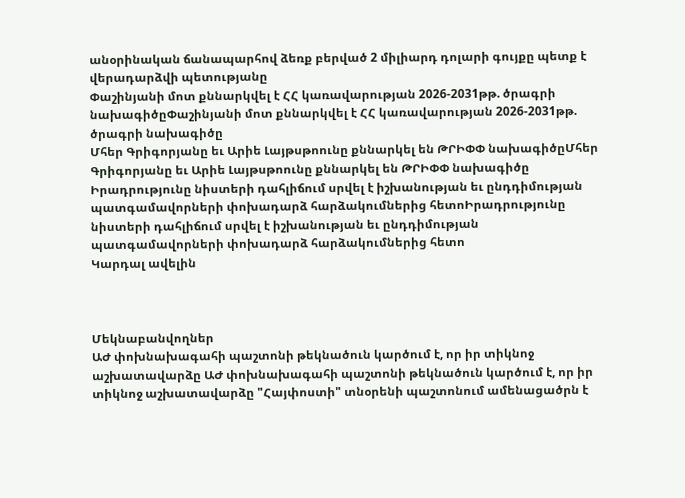անօրինական ճանապարհով ձեռք բերված 2 միլիարդ դոլարի գույքը պետք է վերադարձվի պետությանը
Փաշինյանի մոտ քննարկվել է ՀՀ կառավարության 2026-2031թթ. ծրագրի նախագիծըՓաշինյանի մոտ քննարկվել է ՀՀ կառավարության 2026-2031թթ. ծրագրի նախագիծը
Մհեր Գրիգորյանը եւ Արիե Լայթսթոունը քննարկել են ԹՐԻՓՓ նախագիծըՄհեր Գրիգորյանը եւ Արիե Լայթսթոունը քննարկել են ԹՐԻՓՓ նախագիծը
Իրադրությունը նիստերի դահլիճում սրվել է իշխանության եւ ընդդիմության պատգամավորների փոխադարձ հարձակումներից հետոԻրադրությունը նիստերի դահլիճում սրվել է իշխանության եւ ընդդիմության պատգամավորների փոխադարձ հարձակումներից հետո
Կարդալ ավելին



Մեկնաբանվողներ
ԱԺ փոխնախագահի պաշտոնի թեկնածուն կարծում է, որ իր տիկնոջ աշխատավարձը ԱԺ փոխնախագահի պաշտոնի թեկնածուն կարծում է, որ իր տիկնոջ աշխատավարձը "Հայփոստի" տնօրենի պաշտոնում ամենացածրն է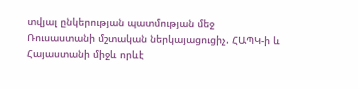տվյալ ընկերության պատմության մեջ
Ռուսաստանի մշտական ներկայացուցիչ. ՀԱՊԿ-ի և Հայաստանի միջև որևէ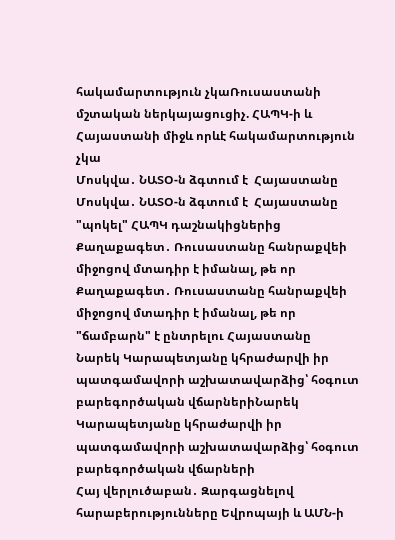հակամարտություն չկաՌուսաստանի մշտական ներկայացուցիչ. ՀԱՊԿ-ի և Հայաստանի միջև որևէ հակամարտություն չկա
Մոսկվա․ ՆԱՏՕ-ն ձգտում է  Հայաստանը Մոսկվա․ ՆԱՏՕ-ն ձգտում է  Հայաստանը "պոկել" ՀԱՊԿ դաշնակիցներից
Քաղաքագետ․ Ռուսաստանը հանրաքվեի միջոցով մտադիր է իմանալ, թե որ Քաղաքագետ․ Ռուսաստանը հանրաքվեի միջոցով մտադիր է իմանալ, թե որ "ճամբարն" է ընտրելու Հայաստանը
Նարեկ Կարապետյանը կհրաժարվի իր պատգամավորի աշխատավարձից՝ հօգուտ բարեգործական վճարներիՆարեկ Կարապետյանը կհրաժարվի իր պատգամավորի աշխատավարձից՝ հօգուտ բարեգործական վճարների
Հայ վերլուծաբան․ Զարգացնելով հարաբերությունները Եվրոպայի և ԱՄՆ-ի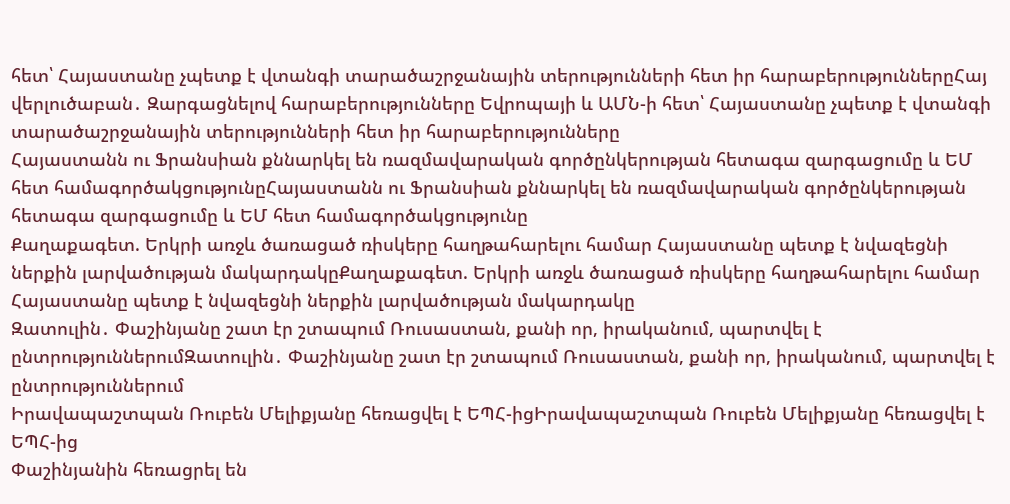հետ՝ Հայաստանը չպետք է վտանգի տարածաշրջանային տերությունների հետ իր հարաբերություններըՀայ վերլուծաբան․ Զարգացնելով հարաբերությունները Եվրոպայի և ԱՄՆ-ի հետ՝ Հայաստանը չպետք է վտանգի տարածաշրջանային տերությունների հետ իր հարաբերությունները
Հայաստանն ու Ֆրանսիան քննարկել են ռազմավարական գործընկերության հետագա զարգացումը և ԵՄ հետ համագործակցությունըՀայաստանն ու Ֆրանսիան քննարկել են ռազմավարական գործընկերության հետագա զարգացումը և ԵՄ հետ համագործակցությունը
Քաղաքագետ. Երկրի առջև ծառացած ռիսկերը հաղթահարելու համար Հայաստանը պետք է նվազեցնի ներքին լարվածության մակարդակըՔաղաքագետ. Երկրի առջև ծառացած ռիսկերը հաղթահարելու համար Հայաստանը պետք է նվազեցնի ներքին լարվածության մակարդակը
Զատուլին․ Փաշինյանը շատ էր շտապում Ռուսաստան, քանի որ, իրականում, պարտվել է ընտրություններումԶատուլին․ Փաշինյանը շատ էր շտապում Ռուսաստան, քանի որ, իրականում, պարտվել է ընտրություններում
Իրավապաշտպան Ռուբեն Մելիքյանը հեռացվել է ԵՊՀ-իցԻրավապաշտպան Ռուբեն Մելիքյանը հեռացվել է ԵՊՀ-ից
Փաշինյանին հեռացրել են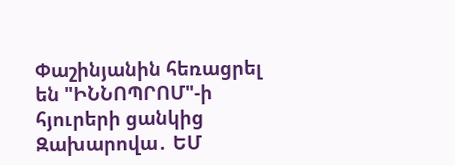Փաշինյանին հեռացրել են "ԻՆՆՈՊՐՈՄ"-ի հյուրերի ցանկից
Զախարովա․ ԵՄ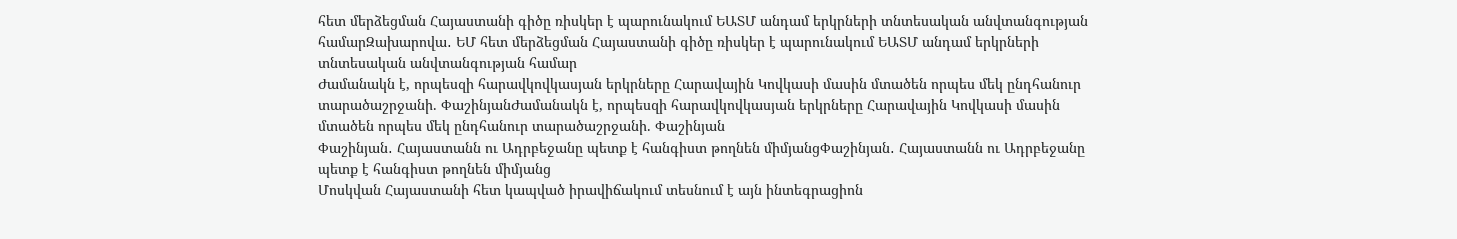հետ մերձեցման Հայաստանի գիծը ռիսկեր է պարունակում ԵԱՏՄ անդամ երկրների տնտեսական անվտանգության համարԶախարովա․ ԵՄ հետ մերձեցման Հայաստանի գիծը ռիսկեր է պարունակում ԵԱՏՄ անդամ երկրների տնտեսական անվտանգության համար
Ժամանակն է, որպեսզի հարավկովկասյան երկրները Հարավային Կովկասի մասին մտածեն որպես մեկ ընդհանուր տարածաշրջանի. ՓաշինյանԺամանակն է, որպեսզի հարավկովկասյան երկրները Հարավային Կովկասի մասին մտածեն որպես մեկ ընդհանուր տարածաշրջանի. Փաշինյան
Փաշինյան․ Հայաստանն ու Ադրբեջանը պետք է հանգիստ թողնեն միմյանցՓաշինյան․ Հայաստանն ու Ադրբեջանը պետք է հանգիստ թողնեն միմյանց
Մոսկվան Հայաստանի հետ կապված իրավիճակում տեսնում է այն ինտեգրացիոն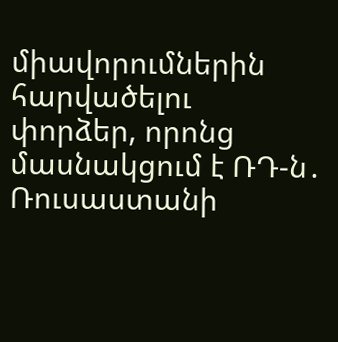միավորումներին հարվածելու փորձեր, որոնց մասնակցում է ՌԴ-ն․ Ռուսաստանի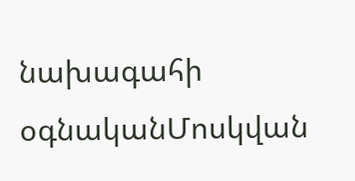նախագահի օգնականՄոսկվան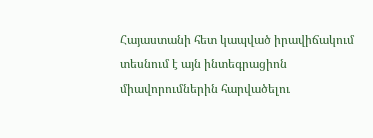Հայաստանի հետ կապված իրավիճակում տեսնում է այն ինտեգրացիոն միավորումներին հարվածելու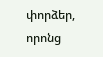փորձեր, որոնց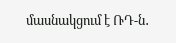մասնակցում է ՌԴ-ն․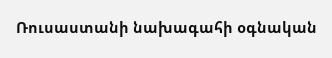Ռուսաստանի նախագահի օգնական